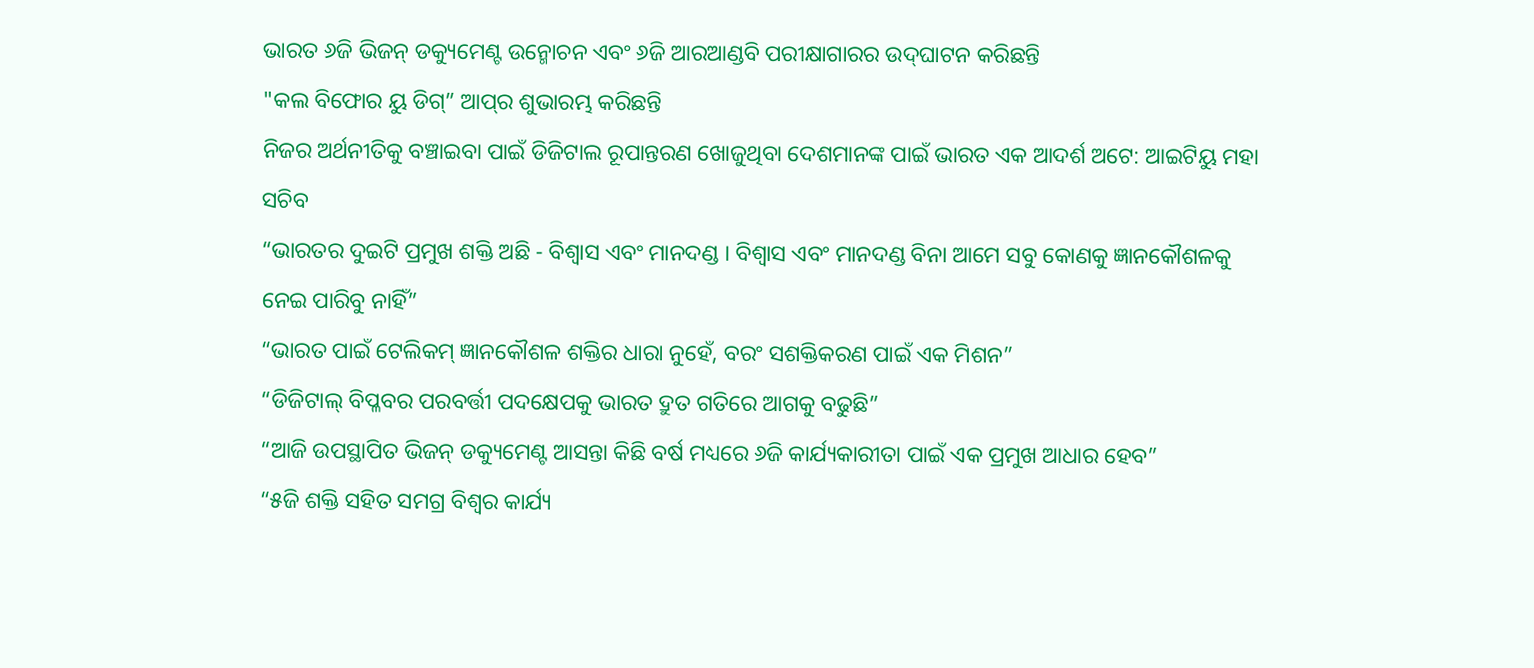ଭାରତ ୬ଜି ଭିଜନ୍ ଡକ୍ୟୁମେଣ୍ଟ ଉନ୍ମୋଚନ ଏବଂ ୬ଜି ଆରଆଣ୍ଡବି ପରୀକ୍ଷାଗାରର ଉଦ୍‍ଘାଟନ କରିଛନ୍ତି
"କଲ ବିଫୋର ୟୁ ଡିଗ୍‍” ଆପ୍‌ର ଶୁଭାରମ୍ଭ କରିଛନ୍ତି
ନିଜର ଅର୍ଥନୀତିକୁ ବଞ୍ଚାଇବା ପାଇଁ ଡିଜିଟାଲ ରୂପାନ୍ତରଣ ଖୋଜୁଥିବା ଦେଶମାନଙ୍କ ପାଇଁ ଭାରତ ଏକ ଆଦର୍ଶ ଅଟେ: ଆଇଟିୟୁ ମହା ସଚିବ
“ଭାରତର ଦୁଇଟି ପ୍ରମୁଖ ଶକ୍ତି ଅଛି - ବିଶ୍ୱାସ ଏବଂ ମାନଦଣ୍ଡ । ବିଶ୍ୱାସ ଏବଂ ମାନଦଣ୍ଡ ବିନା ଆମେ ସବୁ କୋଣକୁ ଜ୍ଞାନକୌଶଳକୁ ନେଇ ପାରିବୁ ନାହିଁ”
“ଭାରତ ପାଇଁ ଟେଲିକମ୍ ଜ୍ଞାନକୌଶଳ ଶକ୍ତିର ଧାରା ନୁହେଁ, ବରଂ ସଶକ୍ତିକରଣ ପାଇଁ ଏକ ମିଶନ”
“ଡିଜିଟାଲ୍ ବିପ୍ଳବର ପରବର୍ତ୍ତୀ ପଦକ୍ଷେପକୁ ଭାରତ ଦ୍ରୁତ ଗତିରେ ଆଗକୁ ବଢୁଛି”
“ଆଜି ଉପସ୍ଥାପିତ ଭିଜନ୍ ଡକ୍ୟୁମେଣ୍ଟ ଆସନ୍ତା କିଛି ବର୍ଷ ମଧ୍ୟରେ ୬ଜି କାର୍ଯ୍ୟକାରୀତା ପାଇଁ ଏକ ପ୍ରମୁଖ ଆଧାର ହେବ”
“୫ଜି ଶକ୍ତି ସହିତ ସମଗ୍ର ବିଶ୍ୱର କାର୍ଯ୍ୟ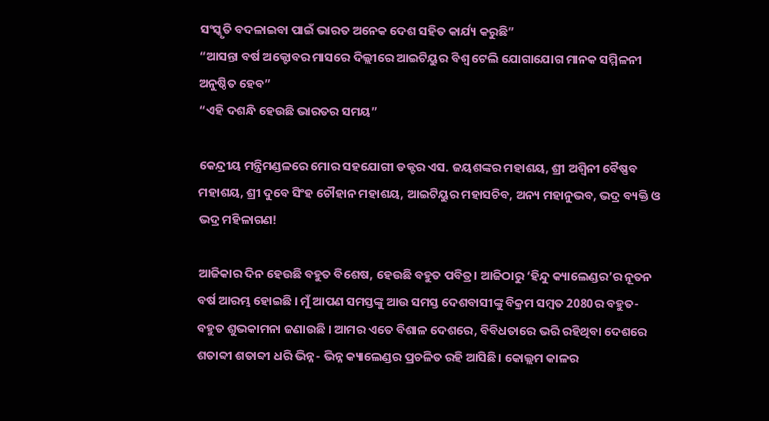ସଂସ୍କୃତି ବଦଳାଇବା ପାଇଁ ଭାରତ ଅନେକ ଦେଶ ସହିତ କାର୍ଯ୍ୟ କରୁଛି”
“ଆସନ୍ତା ବର୍ଷ ଅକ୍ଟୋବର ମାସରେ ଦିଲ୍ଲୀରେ ଆଇଟିୟୁର ବିଶ୍ୱ ଟେଲି ଯୋଗାଯୋଗ ମାନକ ସମ୍ମିଳନୀ ଅନୁଷ୍ଠିତ ହେବ”
“ଏହି ଦଶନ୍ଧି ହେଉଛି ଭାରତର ସମୟ”

କେନ୍ଦ୍ରୀୟ ମନ୍ତ୍ରିମଣ୍ଡଳରେ ମୋର ସହଯୋଗୀ ଡକ୍ଟର ଏସ. ଜୟଶଙ୍କର ମହାଶୟ, ଶ୍ରୀ ଅଶ୍ୱିନୀ ବୈଷ୍ଣବ ମହାଶୟ, ଶ୍ରୀ ଦୁବେ ସିଂହ ଚୌହାନ ମହାଶୟ, ଆଇଟିୟୁର ମହାସଚିବ, ଅନ୍ୟ ମହାନୁଭବ, ଭଦ୍ର ବ୍ୟକ୍ତି ଓ ଭଦ୍ର ମହିଳାଗଣ!

ଆଜିକାର ଦିନ ହେଉଛି ବହୁତ ବିଶେଷ, ହେଉଛି ବହୁତ ପବିତ୍ର। ଆଜିଠାରୁ ‘ହିନ୍ଦୁ କ୍ୟାଲେଣ୍ଡର’ର ନୂତନ ବର୍ଷ ଆରମ୍ଭ ହୋଇଛି । ମୁଁ ଆପଣ ସମସ୍ତଙ୍କୁ ଆଉ ସମସ୍ତ ଦେଶବାସୀଙ୍କୁ ବିକ୍ରମ ସମ୍ବତ 2080ର ବହୁତ- ବହୁତ ଶୁଭକାମନା ଜଣାଉଛି । ଆମର ଏତେ ବିଶାଳ ଦେଶରେ, ବିବିଧତାରେ ଭରି ରହିଥିବା ଦେଶରେ ଶତାବ୍ଦୀ ଶତାବ୍ଦୀ ଧରି ଭିନ୍ନ- ଭିନ୍ନ କ୍ୟାଲେଣ୍ଡର ପ୍ରଚଳିତ ରହି ଆସିଛି। କୋଲ୍ଲମ କାଳର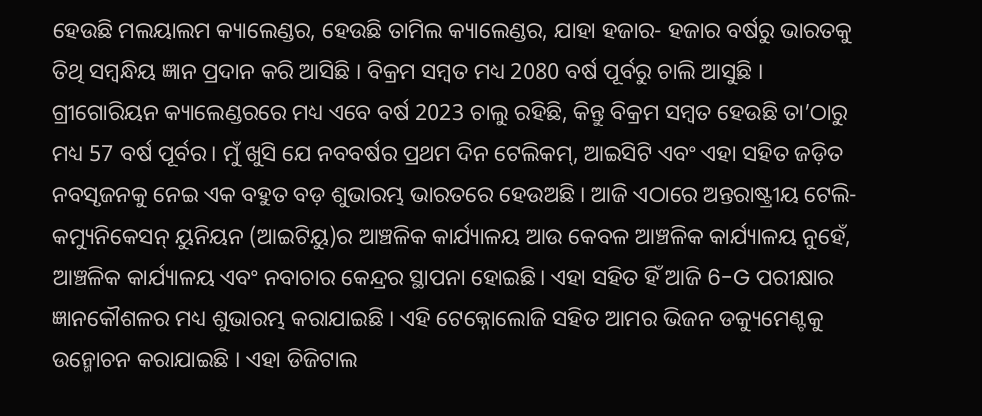ହେଉଛି ମଲୟାଲମ କ୍ୟାଲେଣ୍ଡର, ହେଉଛି ତାମିଲ କ୍ୟାଲେଣ୍ଡର, ଯାହା ହଜାର- ହଜାର ବର୍ଷରୁ ଭାରତକୁ ତିଥି ସମ୍ବନ୍ଧିୟ ଜ୍ଞାନ ପ୍ରଦାନ କରି ଆସିଛି । ବିକ୍ରମ ସମ୍ବତ ମଧ୍ୟ 2080 ବର୍ଷ ପୂର୍ବରୁ ଚାଲି ଆସୁଛି । ଗ୍ରୀଗୋରିୟନ କ୍ୟାଲେଣ୍ଡରରେ ମଧ୍ୟ ଏବେ ବର୍ଷ 2023 ଚାଲୁ ରହିଛି, କିନ୍ତୁ ବିକ୍ରମ ସମ୍ବତ ହେଉଛି ତା’ଠାରୁ ମଧ୍ୟ 57 ବର୍ଷ ପୂର୍ବର। ମୁଁ ଖୁସି ଯେ ନବବର୍ଷର ପ୍ରଥମ ଦିନ ଟେଲିକମ୍, ଆଇସିଟି ଏବଂ ଏହା ସହିତ ଜଡ଼ିତ ନବସୃଜନକୁ ନେଇ ଏକ ବହୁତ ବଡ଼ ଶୁଭାରମ୍ଭ ଭାରତରେ ହେଉଅଛି । ଆଜି ଏଠାରେ ଅନ୍ତରାଷ୍ଟ୍ରୀୟ ଟେଲି- କମ୍ୟୁନିକେସନ୍ ୟୁନିୟନ (ଆଇଟିୟୁ)ର ଆଞ୍ଚଳିକ କାର୍ଯ୍ୟାଳୟ ଆଉ କେବଳ ଆଞ୍ଚଳିକ କାର୍ଯ୍ୟାଳୟ ନୁହେଁ, ଆଞ୍ଚଳିକ କାର୍ଯ୍ୟାଳୟ ଏବଂ ନବାଚାର କେନ୍ଦ୍ରର ସ୍ଥାପନା ହୋଇଛି। ଏହା ସହିତ ହିଁ ଆଜି 6-G ପରୀକ୍ଷାର ଜ୍ଞାନକୌଶଳର ମଧ୍ୟ ଶୁଭାରମ୍ଭ କରାଯାଇଛି । ଏହି ଟେକ୍ନୋଲୋଜି ସହିତ ଆମର ଭିଜନ ଡକ୍ୟୁମେଣ୍ଟକୁ ଉନ୍ମୋଚନ କରାଯାଇଛି । ଏହା ଡିଜିଟାଲ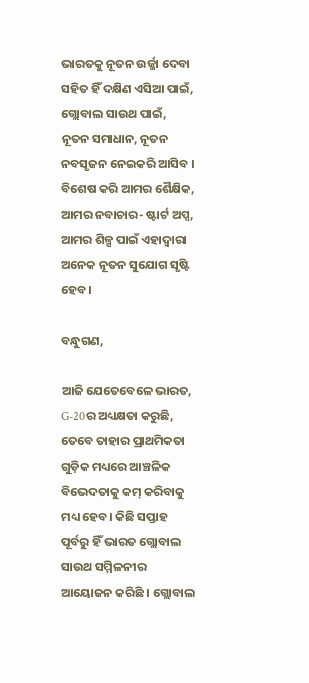ଭାରତକୁ ନୂତନ ଉର୍ଜ୍ଜା ଦେବା ସହିତ ହିଁ ଦକ୍ଷିଣ ଏସିଆ ପାଇଁ, ଗ୍ଲୋବାଲ ସାଉଥ ପାଇଁ, ନୂତନ ସମାଧାନ, ନୂତନ ନବସୃଜନ ନେଇକରି ଆସିବ । ବିଶେଷ କରି ଆମର ଶୈକ୍ଷିକ, ଆମର ନବାଚାର- ଷ୍ଟାର୍ଟ ଅପ୍ସ, ଆମର ଶିଳ୍ପ ପାଇଁ ଏହାଦ୍ୱାରା ଅନେକ ନୂତନ ସୁଯୋଗ ସୃଷ୍ଟି ହେବ।

ବନ୍ଧୁଗଣ,

ଆଜି ଯେତେବେଳେ ଭାରତ, G-20ର ଅଧ୍ୟକ୍ଷତା କରୁଛି, ତେବେ ତାହାର ପ୍ରାଥମିକତା ଗୁଡ଼ିକ ମଧ୍ୟରେ ଆଞ୍ଚଳିକ ବିଭେଦତାକୁ କମ୍ କରିବାକୁ ମଧ୍ୟ ହେବ। କିଛି ସପ୍ତାହ ପୂର୍ବରୁ ହିଁ ଭାରତ ଗ୍ଲୋବାଲ ସାଉଥ ସମ୍ମିଳନୀର ଆୟୋଜନ କରିଛି । ଗ୍ଲୋବାଲ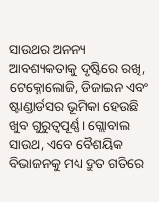ସାଉଥର ଅନନ୍ୟ ଆବଶ୍ୟକତାକୁ ଦୃଷ୍ଟିରେ ରଖି, ଟେକ୍ନୋଲୋଜି, ଡିଜାଇନ ଏବଂ ଷ୍ଟାଣ୍ଡାର୍ଡସର ଭୂମିକା ହେଉଛି ଖୁବ ଗୁରୁତ୍ୱପୂର୍ଣ୍ଣ। ଗ୍ଲୋବାଲ ସାଉଥ, ଏବେ ବୈଶୟିକ ବିଭାଜନକୁ ମଧ୍ୟ ଦ୍ରୁତ ଗତିରେ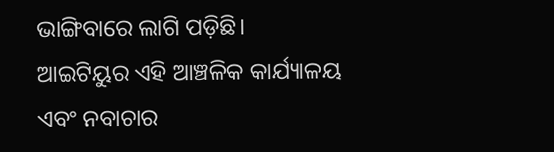ଭାଙ୍ଗିବାରେ ଲାଗି ପଡ଼ିଛି। ଆଇଟିୟୁର ଏହି ଆଞ୍ଚଳିକ କାର୍ଯ୍ୟାଳୟ ଏବଂ ନବାଚାର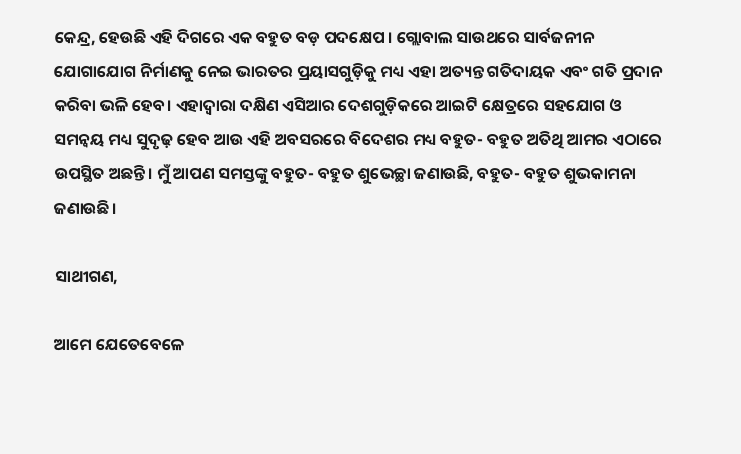କେନ୍ଦ୍ର, ହେଉଛି ଏହି ଦିଗରେ ଏକ ବହୁତ ବଡ଼ ପଦକ୍ଷେପ । ଗ୍ଲୋବାଲ ସାଉଥରେ ସାର୍ବଜନୀନ ଯୋଗାଯୋଗ ନିର୍ମାଣକୁ ନେଇ ଭାରତର ପ୍ରୟାସଗୁଡ଼ିକୁ ମଧ୍ୟ ଏହା ଅତ୍ୟନ୍ତ ଗତିଦାୟକ ଏବଂ ଗତି ପ୍ରଦାନ କରିବା ଭଳି ହେବ। ଏହାଦ୍ୱାରା ଦକ୍ଷିଣ ଏସିଆର ଦେଶଗୁଡ଼ିକରେ ଆଇଟି କ୍ଷେତ୍ରରେ ସହଯୋଗ ଓ ସମନ୍ୱୟ ମଧ୍ୟ ସୁଦୃଢ଼ ହେବ ଆଉ ଏହି ଅବସରରେ ବିଦେଶର ମଧ୍ୟ ବହୁତ- ବହୁତ ଅତିଥି ଆମର ଏଠାରେ ଉପସ୍ଥିତ ଅଛନ୍ତି। ମୁଁ ଆପଣ ସମସ୍ତଙ୍କୁ ବହୁତ- ବହୁତ ଶୁଭେଚ୍ଛା ଜଣାଉଛି, ବହୁତ- ବହୁତ ଶୁଭକାମନା ଜଣାଉଛି।

ସାଥୀଗଣ,

ଆମେ ଯେତେବେଳେ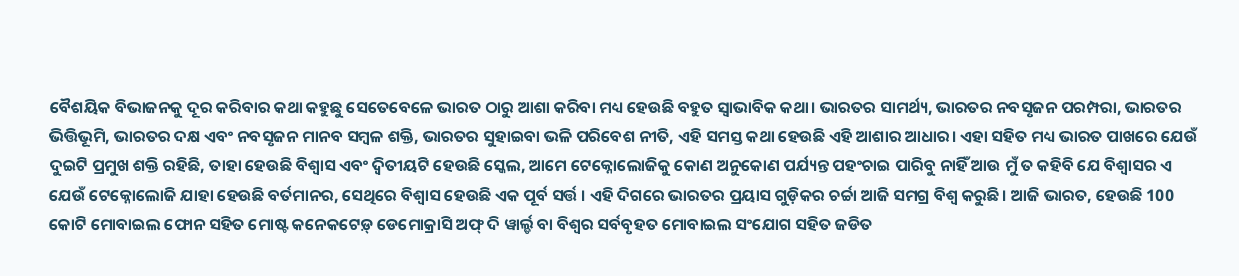ବୈଶୟିକ ବିଭାଜନକୁ ଦୂର କରିବାର କଥା କହୁଛୁ ସେତେବେଳେ ଭାରତ ଠାରୁ ଆଶା କରିବା ମଧ୍ୟ ହେଉଛି ବହୁତ ସ୍ୱାଭାବିକ କଥା। ଭାରତର ସାମର୍ଥ୍ୟ, ଭାରତର ନବସୃଜନ ପରମ୍ପରା, ଭାରତର ଭିତ୍ତିଭୂମି, ଭାରତର ଦକ୍ଷ ଏବଂ ନବସୃଜନ ମାନବ ସମ୍ବଳ ଶକ୍ତି, ଭାରତର ସୁହାଇବା ଭଳି ପରିବେଶ ନୀତି, ଏହି ସମସ୍ତ କଥା ହେଉଛି ଏହି ଆଶାର ଆଧାର। ଏହା ସହିତ ମଧ୍ୟ ଭାରତ ପାଖରେ ଯେଉଁ ଦୁଇଟି ପ୍ରମୁଖ ଶକ୍ତି ରହିଛି, ତାହା ହେଉଛି ବିଶ୍ୱାସ ଏବଂ ଦ୍ୱିତୀୟଟି ହେଉଛି ସ୍କେଲ, ଆମେ ଟେକ୍ନୋଲୋଜିକୁ କୋଣ ଅନୁକୋଣ ପର୍ଯ୍ୟନ୍ତ ପହଂଚାଇ ପାରିବୁ ନାହିଁ ଆଉ ମୁଁ ତ କହିବି ଯେ ବିଶ୍ୱାସର ଏ ଯେଉଁ ଟେକ୍ନୋଲୋଜି ଯାହା ହେଉଛି ବର୍ତମାନର, ସେଥିରେ ବିଶ୍ୱାସ ହେଉଛି ଏକ ପୂର୍ବ ସର୍ତ୍ତ । ଏହି ଦିଗରେ ଭାରତର ପ୍ରୟାସ ଗୁଡ଼ିକର ଚର୍ଚ୍ଚା ଆଜି ସମଗ୍ର ବିଶ୍ୱ କରୁଛି। ଆଜି ଭାରତ, ହେଉଛି 100 କୋଟି ମୋବାଇଲ ଫୋନ ସହିତ ମୋଷ୍ଟ କନେକଟେଡ଼୍ ଡେମୋକ୍ରାସି ଅଫ୍ ଦି ୱାର୍ଲ୍ଡ ବା ବିଶ୍ୱର ସର୍ବବୃହତ ମୋବାଇଲ ସଂଯୋଗ ସହିତ ଜଡିତ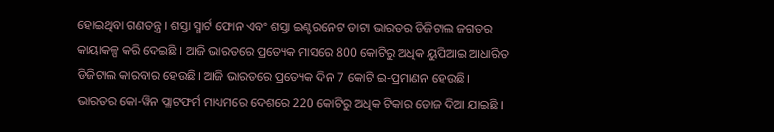ହୋଇଥିବା ଗଣତନ୍ତ୍ର । ଶସ୍ତା ସ୍ମାର୍ଟ ଫୋନ ଏବଂ ଶସ୍ତା ଇଣ୍ଟରନେଟ ଡାଟା ଭାରତର ଡିଜିଟାଲ ଜଗତର କାୟାକଳ୍ପ କରି ଦେଇଛି । ଆଜି ଭାରତରେ ପ୍ରତ୍ୟେକ ମାସରେ 800 କୋଟିରୁ ଅଧିକ ୟୁପିଆଇ ଆଧାରିତ ଡିଜିଟାଲ କାରବାର ହେଉଛି। ଆଜି ଭାରତରେ ପ୍ରତ୍ୟେକ ଦିନ 7 କୋଟି ଇ-ପ୍ରମାଣନ ହେଉଛି। ଭାରତର କୋ-ୱିନ ପ୍ଲାଟଫର୍ମ ମାଧ୍ୟମରେ ଦେଶରେ 220 କୋଟିରୁ ଅଧିକ ଟିକାର ଡୋଜ ଦିଆ ଯାଇଛି ।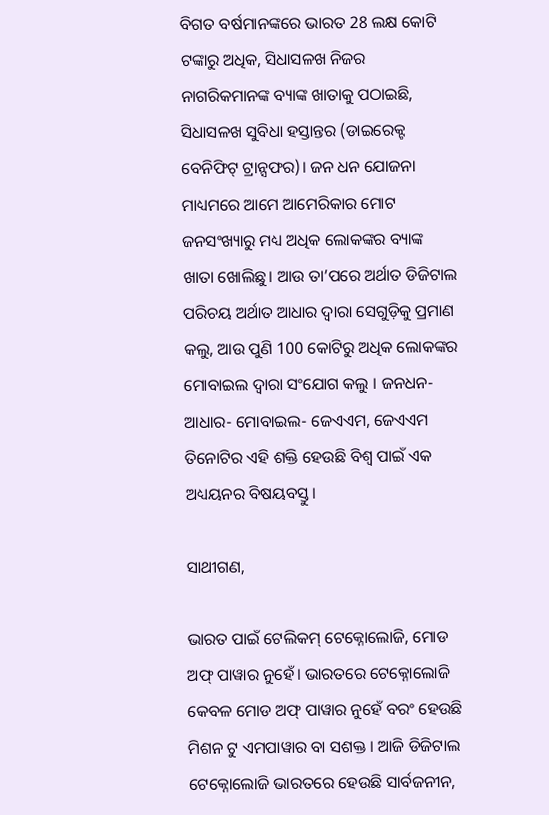ବିଗତ ବର୍ଷମାନଙ୍କରେ ଭାରତ 28 ଲକ୍ଷ କୋଟି ଟଙ୍କାରୁ ଅଧିକ, ସିଧାସଳଖ ନିଜର ନାଗରିକମାନଙ୍କ ବ୍ୟାଙ୍କ ଖାତାକୁ ପଠାଇଛି, ସିଧାସଳଖ ସୁବିଧା ହସ୍ତାନ୍ତର (ଡାଇରେକ୍ଟ ବେନିଫିଟ୍ ଟ୍ରାନ୍ସଫର)। ଜନ ଧନ ଯୋଜନା ମାଧ୍ୟମରେ ଆମେ ଆମେରିକାର ମୋଟ ଜନସଂଖ୍ୟାରୁ ମଧ୍ୟ ଅଧିକ ଲୋକଙ୍କର ବ୍ୟାଙ୍କ ଖାତା ଖୋଲିଛୁ। ଆଉ ତା’ପରେ ଅର୍ଥାତ ଡିଜିଟାଲ ପରିଚୟ ଅର୍ଥାତ ଆଧାର ଦ୍ୱାରା ସେଗୁଡ଼ିକୁ ପ୍ରମାଣ କଲୁ, ଆଉ ପୁଣି 100 କୋଟିରୁ ଅଧିକ ଲୋକଙ୍କର ମୋବାଇଲ ଦ୍ୱାରା ସଂଯୋଗ କଲୁ । ଜନଧନ- ଆଧାର- ମୋବାଇଲ- ଜେଏଏମ, ଜେଏଏମ ତିନୋଟିର ଏହି ଶକ୍ତି ହେଉଛି ବିଶ୍ୱ ପାଇଁ ଏକ ଅଧ୍ୟୟନର ବିଷୟବସ୍ତୁ।

ସାଥୀଗଣ,

ଭାରତ ପାଇଁ ଟେଲିକମ୍ ଟେକ୍ନୋଲୋଜି, ମୋଡ ଅଫ୍ ପାୱାର ନୁହେଁ। ଭାରତରେ ଟେକ୍ନୋଲୋଜି କେବଳ ମୋଡ ଅଫ୍ ପାୱାର ନୁହେଁ ବରଂ ହେଉଛି ମିଶନ ଟୁ ଏମପାୱାର ବା ସଶକ୍ତ । ଆଜି ଡିଜିଟାଲ ଟେକ୍ନୋଲୋଜି ଭାରତରେ ହେଉଛି ସାର୍ବଜନୀନ,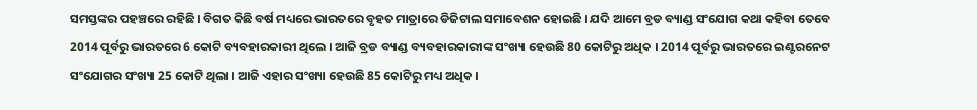ସମସ୍ତଙ୍କର ପହଞ୍ଚରେ ରହିଛି । ବିଗତ କିଛି ବର୍ଷ ମଧ୍ୟରେ ଭାରତରେ ବୃହତ ମାତ୍ରାରେ ଡିଜିଟାଲ ସମାବେଶନ ହୋଇଛି । ଯଦି ଆମେ ବ୍ରଡ ବ୍ୟାଣ୍ଡ ସଂଯୋଗ କଥା କହିବା ତେବେ 2014 ପୂର୍ବରୁ ଭାରତରେ 6 କୋଟି ବ୍ୟବହାରକାରୀ ଥିଲେ । ଆଜି ବ୍ରଡ ବ୍ୟାଣ୍ଡ ବ୍ୟବହାରକାରୀଙ୍କ ସଂଖ୍ୟା ହେଉଛି 80 କୋଟିରୁ ଅଧିକ । 2014 ପୂର୍ବରୁ ଭାରତରେ ଇଣ୍ଟରନେଟ ସଂଯୋଗର ସଂଖ୍ୟା 25 କୋଟି ଥିଲା । ଆଜି ଏହାର ସଂଖ୍ୟା ହେଉଛି 85 କୋଟିରୁ ମଧ୍ୟ ଅଧିକ ।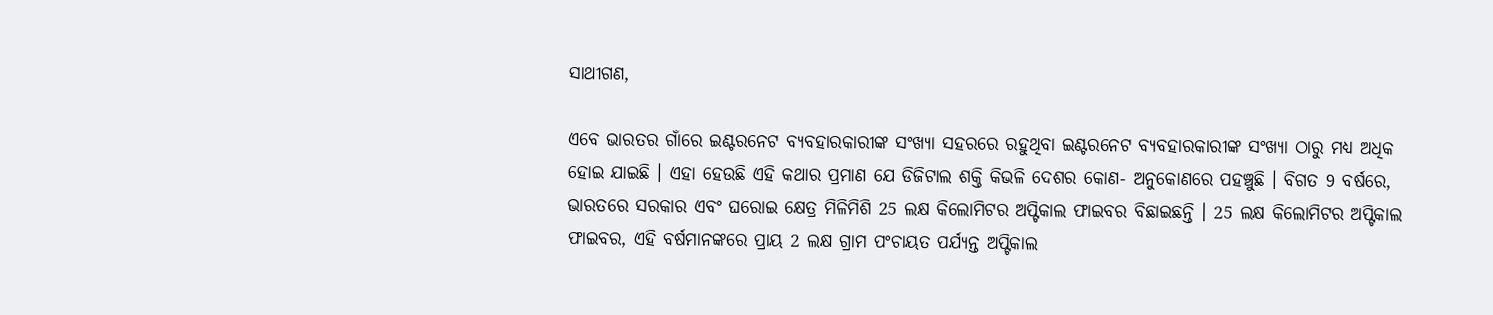ସାଥୀଗଣ,

ଏବେ ଭାରତର ଗାଁରେ ଇଣ୍ଟରନେଟ ବ୍ୟବହାରକାରୀଙ୍କ ସଂଖ୍ୟା ସହରରେ ରହୁଥିବା ଇଣ୍ଟରନେଟ ବ୍ୟବହାରକାରୀଙ୍କ ସଂଖ୍ୟା ଠାରୁ ମଧ୍ୟ ଅଧିକ ହୋଇ ଯାଇଛି । ଏହା ହେଉଛି ଏହି କଥାର ପ୍ରମାଣ ଯେ ଡିଜିଟାଲ ଶକ୍ତି କିଭଳି ଦେଶର କୋଣ- ଅନୁକୋଣରେ ପହଞ୍ଚୁଛି । ବିଗତ 9 ବର୍ଷରେ, ଭାରତରେ ସରକାର ଏବଂ ଘରୋଇ କ୍ଷେତ୍ର ମିଳିମିଶି 25 ଲକ୍ଷ କିଲୋମିଟର ଅପ୍ଟିକାଲ ଫାଇବର ବିଛାଇଛନ୍ତି । 25 ଲକ୍ଷ କିଲୋମିଟର ଅପ୍ଟିକାଲ ଫାଇବର, ଏହି ବର୍ଷମାନଙ୍କରେ ପ୍ରାୟ 2 ଲକ୍ଷ ଗ୍ରାମ ପଂଚାୟତ ପର୍ଯ୍ୟନ୍ତ ଅପ୍ଟିକାଲ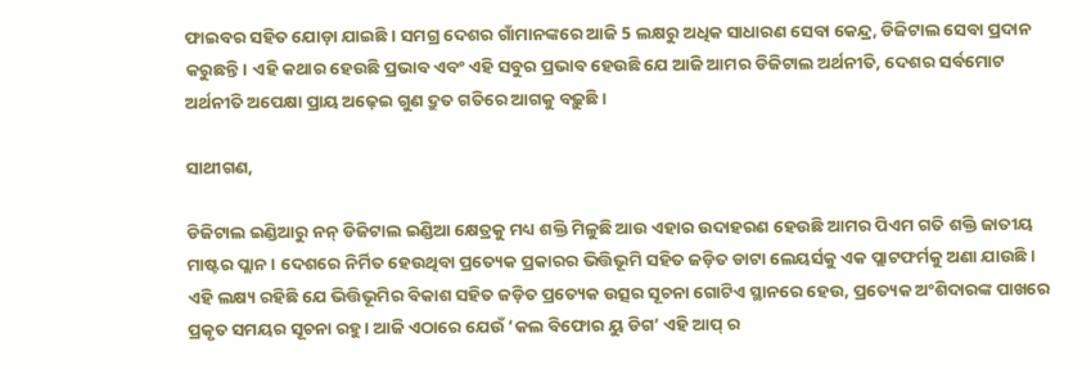ଫାଇବର ସହିତ ଯୋଡ଼ା ଯାଇଛି । ସମଗ୍ର ଦେଶର ଗାଁମାନଙ୍କରେ ଆଜି 5 ଲକ୍ଷରୁ ଅଧିକ ସାଧାରଣ ସେବା କେନ୍ଦ୍ର, ଡିଜିଟାଲ ସେବା ପ୍ରଦାନ କରୁଛନ୍ତି। ଏହି କଥାର ହେଉଛି ପ୍ରଭାବ ଏବଂ ଏହି ସବୁର ପ୍ରଭାବ ହେଉଛି ଯେ ଆଜି ଆମର ଡିଜିଟାଲ ଅର୍ଥନୀତି, ଦେଶର ସର୍ବମୋଟ ଅର୍ଥନୀତି ଅପେକ୍ଷା ପ୍ରାୟ ଅଢ଼େଇ ଗୁଣ ଦ୍ରୁତ ଗତିରେ ଆଗକୁ ବଢ଼ୁଛି।

ସାଥୀଗଣ,

ଡିଜିଟାଲ ଇଣ୍ଡିଆରୁ ନନ୍ ଡିଜିଟାଲ ଇଣ୍ଡିଆ କ୍ଷେତ୍ରକୁ ମଧ୍ୟ ଶକ୍ତି ମିଳୁଛି ଆଉ ଏହାର ଉଦାହରଣ ହେଉଛି ଆମର ପିଏମ ଗତି ଶକ୍ତି ଜାତୀୟ ମାଷ୍ଟର ପ୍ଲାନ । ଦେଶରେ ନିର୍ମିତ ହେଉଥିବା ପ୍ରତ୍ୟେକ ପ୍ରକାରର ଭିତ୍ତିଭୂମି ସହିତ ଜଡ଼ିତ ଡାଟା ଲେୟର୍ସକୁ ଏକ ପ୍ଲାଟଫର୍ମକୁ ଅଣା ଯାଉଛି। ଏହି ଲକ୍ଷ୍ୟ ରହିଛି ଯେ ଭିତ୍ତିଭୂମିର ବିକାଶ ସହିତ ଜଡ଼ିତ ପ୍ରତ୍ୟେକ ଉତ୍ସର ସୂଚନା ଗୋଟିଏ ସ୍ଥାନରେ ହେଉ, ପ୍ରତ୍ୟେକ ଅଂଶିଦାରଙ୍କ ପାଖରେ ପ୍ରକୃତ ସମୟର ସୂଚନା ରହୁ। ଆଜି ଏଠାରେ ଯେଉଁ ‘କଲ ବିଫୋର ୟୁ ଡିଗ’ ଏହି ଆପ୍ ର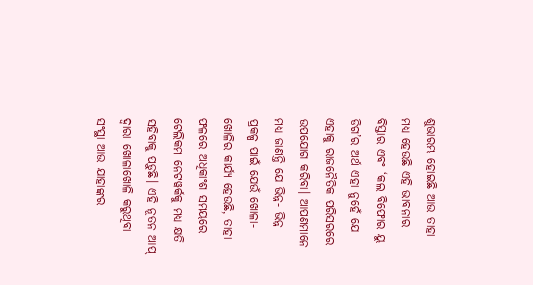ଶୁଭାରମ୍ଭ ହୋଇଛି ଆଉ ତାହା ମଧ୍ୟ ହେଉଛି ଏହି ଭାବନାର ବିସ୍ତାର ଏବଂ ‘କଲ ବିଫୋର ୟୁ ଡିଗ’ର ଅର୍ଥ ଏହା ନୁହେଁ ଯେ ଏହାକୁ ରାଜନୈତିକ ପରିସରରେ ଉପଯୋଗ କରିବା। ଆପଣମାନେ ମଧ୍ୟ ଜାଣନ୍ତି ଯେ ଭିନ୍ନ- ଭିନ୍ନ ପ୍ରକଳ୍ପ ପାଇଁ ଯେଉଁ ଖୋଳା- ଖୋଳିର କାର୍ଯ୍ୟ ହେଉଛି, ତାହା ଫଳରେ ଅଧିକାଂଶ ସମୟରେ ଟେଲିକମ ନେଟୱର୍କକୁ ମଧ୍ୟ କ୍ଷତି ସହିବାକୁ ପଡ଼ୁଛି। ଏହି ନୂତନ ଆପ୍ ଦ୍ୱାରା ଖୋଳାଖୋଳି କରୁଥିବା ସଂସ୍ଥା ଆଉ ଯାହାଙ୍କର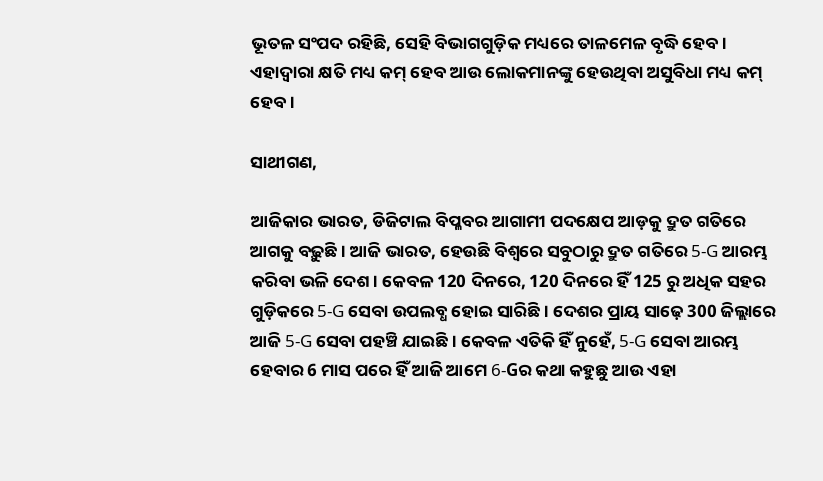ଭୂତଳ ସଂପଦ ରହିଛି, ସେହି ବିଭାଗଗୁଡ଼ିକ ମଧ୍ୟରେ ତାଳମେଳ ବୃଦ୍ଧି ହେବ। ଏହାଦ୍ୱାରା କ୍ଷତି ମଧ୍ୟ କମ୍ ହେବ ଆଉ ଲୋକମାନଙ୍କୁ ହେଉଥିବା ଅସୁବିଧା ମଧ୍ୟ କମ୍ ହେବ।

ସାଥୀଗଣ,

ଆଜିକାର ଭାରତ, ଡିଜିଟାଲ ବିପ୍ଳବର ଆଗାମୀ ପଦକ୍ଷେପ ଆଡ଼କୁ ଦ୍ରୁତ ଗତିରେ ଆଗକୁ ବଢ଼ୁଛି। ଆଜି ଭାରତ, ହେଉଛି ବିଶ୍ୱରେ ସବୁଠାରୁ ଦ୍ରୁତ ଗତିରେ 5-G ଆରମ୍ଭ କରିବା ଭଳି ଦେଶ। କେବଳ 120 ଦିନରେ, 120 ଦିନରେ ହିଁ 125 ରୁ ଅଧିକ ସହର ଗୁଡ଼ିକରେ 5-G ସେବା ଉପଲବ୍ଧ ହୋଇ ସାରିଛି । ଦେଶର ପ୍ରାୟ ସାଢ଼େ 300 ଜିଲ୍ଲାରେ ଆଜି 5-G ସେବା ପହଞ୍ଚି ଯାଇଛି । କେବଳ ଏତିକି ହିଁ ନୁହେଁ, 5-G ସେବା ଆରମ୍ଭ ହେବାର 6 ମାସ ପରେ ହିଁ ଆଜି ଆମେ 6-Gର କଥା କହୁଛୁ ଆଉ ଏହା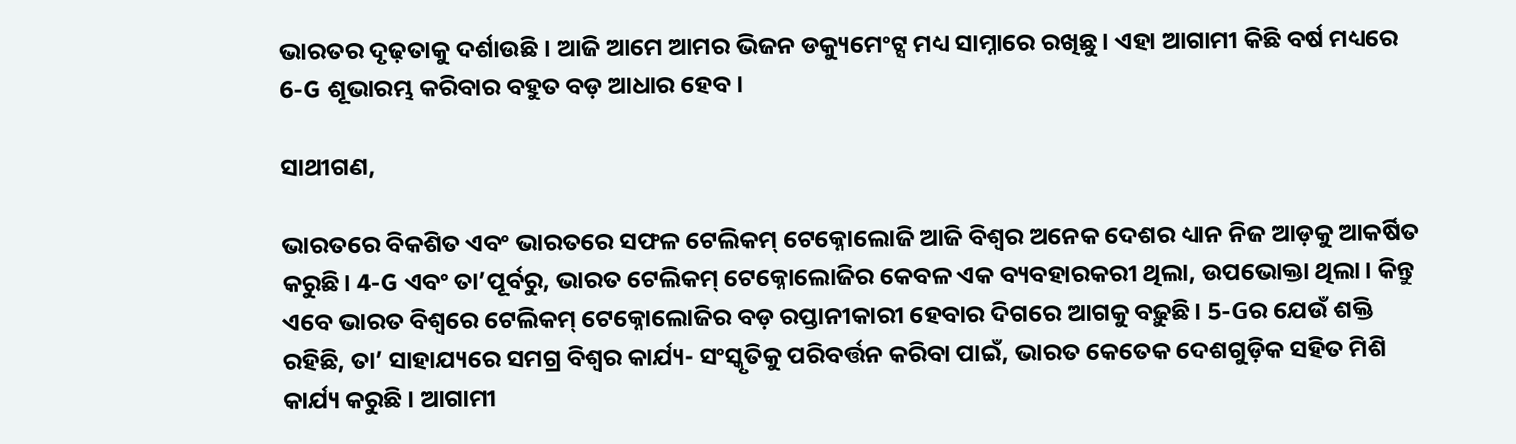ଭାରତର ଦୃଢ଼ତାକୁ ଦର୍ଶାଉଛି । ଆଜି ଆମେ ଆମର ଭିଜନ ଡକ୍ୟୁମେଂଟ୍ସ ମଧ୍ୟ ସାମ୍ନାରେ ରଖିଛୁ। ଏହା ଆଗାମୀ କିଛି ବର୍ଷ ମଧ୍ୟରେ 6-G ଶୂଭାରମ୍ଭ କରିବାର ବହୁତ ବଡ଼ ଆଧାର ହେବ।

ସାଥୀଗଣ,

ଭାରତରେ ବିକଶିତ ଏବଂ ଭାରତରେ ସଫଳ ଟେଲିକମ୍ ଟେକ୍ନୋଲୋଜି ଆଜି ବିଶ୍ୱର ଅନେକ ଦେଶର ଧ୍ୟାନ ନିଜ ଆଡ଼କୁ ଆକର୍ଷିତ କରୁଛି। 4-G ଏବଂ ତା’ପୂର୍ବରୁ, ଭାରତ ଟେଲିକମ୍ ଟେକ୍ନୋଲୋଜିର କେବଳ ଏକ ବ୍ୟବହାରକରୀ ଥିଲା, ଉପଭୋକ୍ତା ଥିଲା। କିନ୍ତୁ ଏବେ ଭାରତ ବିଶ୍ୱରେ ଟେଲିକମ୍ ଟେକ୍ନୋଲୋଜିର ବଡ଼ ରପ୍ତାନୀକାରୀ ହେବାର ଦିଗରେ ଆଗକୁ ବଢ଼ୁଛି। 5-Gର ଯେଉଁ ଶକ୍ତି ରହିଛି, ତା’ ସାହାଯ୍ୟରେ ସମଗ୍ର ବିଶ୍ୱର କାର୍ଯ୍ୟ- ସଂସ୍କୃତିକୁ ପରିବର୍ତ୍ତନ କରିବା ପାଇଁ, ଭାରତ କେତେକ ଦେଶଗୁଡ଼ିକ ସହିତ ମିଶି କାର୍ଯ୍ୟ କରୁଛି । ଆଗାମୀ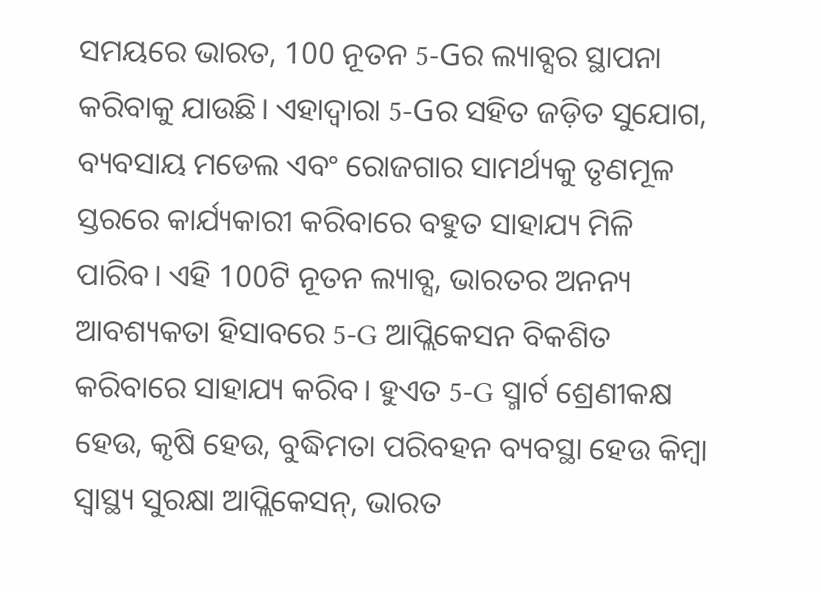ସମୟରେ ଭାରତ, 100 ନୂତନ 5-Gର ଲ୍ୟାବ୍ସର ସ୍ଥାପନା କରିବାକୁ ଯାଉଛି। ଏହାଦ୍ୱାରା 5-Gର ସହିତ ଜଡ଼ିତ ସୁଯୋଗ, ବ୍ୟବସାୟ ମଡେଲ ଏବଂ ରୋଜଗାର ସାମର୍ଥ୍ୟକୁ ତୃଣମୂଳ ସ୍ତରରେ କାର୍ଯ୍ୟକାରୀ କରିବାରେ ବହୁତ ସାହାଯ୍ୟ ମିଳି ପାରିବ। ଏହି 100ଟି ନୂତନ ଲ୍ୟାବ୍ସ, ଭାରତର ଅନନ୍ୟ ଆବଶ୍ୟକତା ହିସାବରେ 5-G ଆପ୍ଲିକେସନ ବିକଶିତ କରିବାରେ ସାହାଯ୍ୟ କରିବ। ହୁଏତ 5-G ସ୍ମାର୍ଟ ଶ୍ରେଣୀକକ୍ଷ ହେଉ, କୃଷି ହେଉ, ବୁଦ୍ଧିମତା ପରିବହନ ବ୍ୟବସ୍ଥା ହେଉ କିମ୍ବା ସ୍ୱାସ୍ଥ୍ୟ ସୁରକ୍ଷା ଆପ୍ଲିକେସନ୍, ଭାରତ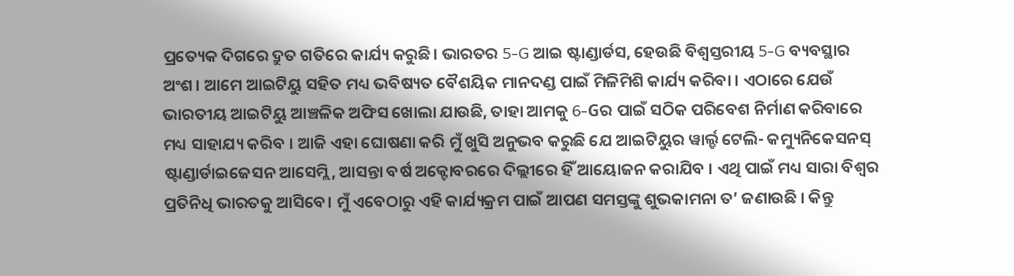ପ୍ରତ୍ୟେକ ଦିଗରେ ଦ୍ରୁତ ଗତିରେ କାର୍ଯ୍ୟ କରୁଛି। ଭାରତର 5-G ଆଇ ଷ୍ଟାଣ୍ଡାର୍ଡସ, ହେଉଛି ବିଶ୍ୱସ୍ତରୀୟ 5-G ବ୍ୟବସ୍ଥାର ଅଂଶ। ଆମେ ଆଇଟିୟୁ ସହିତ ମଧ୍ୟ ଭବିଷ୍ୟତ ବୈଶୟିକ ମାନଦଣ୍ଡ ପାଇଁ ମିଳିମିଶି କାର୍ଯ୍ୟ କରିବା । ଏଠାରେ ଯେଉଁ ଭାରତୀୟ ଆଇଟିୟୁ ଆଞ୍ଚଳିକ ଅଫିସ ଖୋଲା ଯାଉଛି, ତାହା ଆମକୁ 6-Gର ପାଇଁ ସଠିକ ପରିବେଶ ନିର୍ମାଣ କରିବାରେ ମଧ୍ୟ ସାହାଯ୍ୟ କରିବ । ଆଜି ଏହା ଘୋଷଣା କରି ମୁଁ ଖୁସି ଅନୁଭବ କରୁଛି ଯେ ଆଇଟିୟୁର ୱାର୍ଲ୍ଡ ଟେଲି- କମ୍ୟୁନିକେସନସ୍ ଷ୍ଟାଣ୍ଡାର୍ଡାଇଜେସନ ଆସେମ୍ଲି, ଆସନ୍ତା ବର୍ଷ ଅକ୍ଟୋବରରେ ଦିଲ୍ଲୀରେ ହିଁ ଆୟୋଜନ କରାଯିବ । ଏଥି ପାଇଁ ମଧ୍ୟ ସାରା ବିଶ୍ୱର ପ୍ରତିନିଧି ଭାରତକୁ ଆସିବେ। ମୁଁ ଏବେଠାରୁ ଏହି କାର୍ଯ୍ୟକ୍ରମ ପାଇଁ ଆପଣ ସମସ୍ତଙ୍କୁ ଶୁଭକାମନା ତ’ ଜଣାଉଛି । କିନ୍ତୁ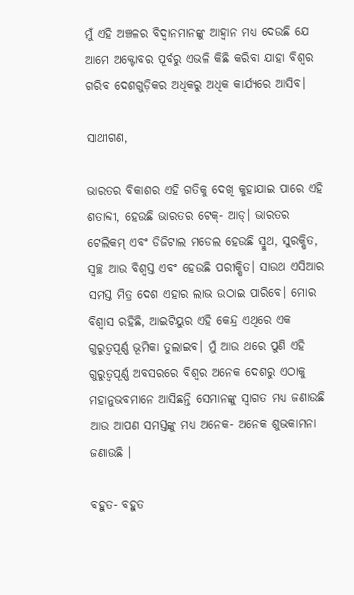ମୁଁ ଏହି ଅଞ୍ଚଳର ବିଦ୍ୱାନମାନଙ୍କୁ ଆହ୍ୱାନ ମଧ୍ୟ ଦେଉଛି ଯେ ଆମେ ଅକ୍ଟୋବର ପୂର୍ବରୁ ଏଭଳି କିଛି କରିବା ଯାହା ବିଶ୍ୱର ଗରିବ ଦେଶଗୁଡ଼ିକର ଅଧିକରୁ ଅଧିକ କାର୍ଯ୍ୟରେ ଆସିବ।

ସାଥୀଗଣ,

ଭାରତର ବିକାଶର ଏହି ଗତିକୁ ଦେଖି କୁହାଯାଇ ପାରେ ଏହି ଶତାବ୍ଦୀ, ହେଉଛି ଭାରତର ଟେକ୍- ଆଡ୍। ଭାରତର ଟେଲିକମ୍ ଏବଂ ଡିଜିଟାଲ ମଡେଲ ହେଉଛି ସ୍ମୁଥ, ସୁରକ୍ଷିତ, ସ୍ୱଚ୍ଛ ଆଉ ବିଶ୍ୱସ୍ତ ଏବଂ ହେଉଛି ପରୀକ୍ଷିତ। ସାଉଥ ଏସିଆର ସମସ୍ତ ମିତ୍ର ଦେଶ ଏହାର ଲାଭ ଉଠାଇ ପାରିବେ। ମୋର ବିଶ୍ୱାସ ରହିଛି, ଆଇଟିୟୁର ଏହି କେନ୍ଦ୍ର ଏଥିରେ ଏକ ଗୁରୁତ୍ୱପୂର୍ଣ୍ଣ ଭୂମିକା ତୁଲାଇବ। ମୁଁ ଆଉ ଥରେ ପୁଣି ଏହି ଗୁରୁତ୍ୱପୂର୍ଣ୍ଣ ଅବସରରେ ବିଶ୍ୱର ଅନେକ ଦେଶରୁ ଏଠାକୁ ମହାନୁଭବମାନେ ଆସିଛନ୍ତି ସେମାନଙ୍କୁ ସ୍ୱାଗତ ମଧ୍ୟ ଜଣାଉଛି ଆଉ ଆପଣ ସମସ୍ତଙ୍କୁ ମଧ୍ୟ ଅନେକ- ଅନେକ ଶୁଭକାମନା ଜଣାଉଛି ।

ବହୁତ- ବହୁତ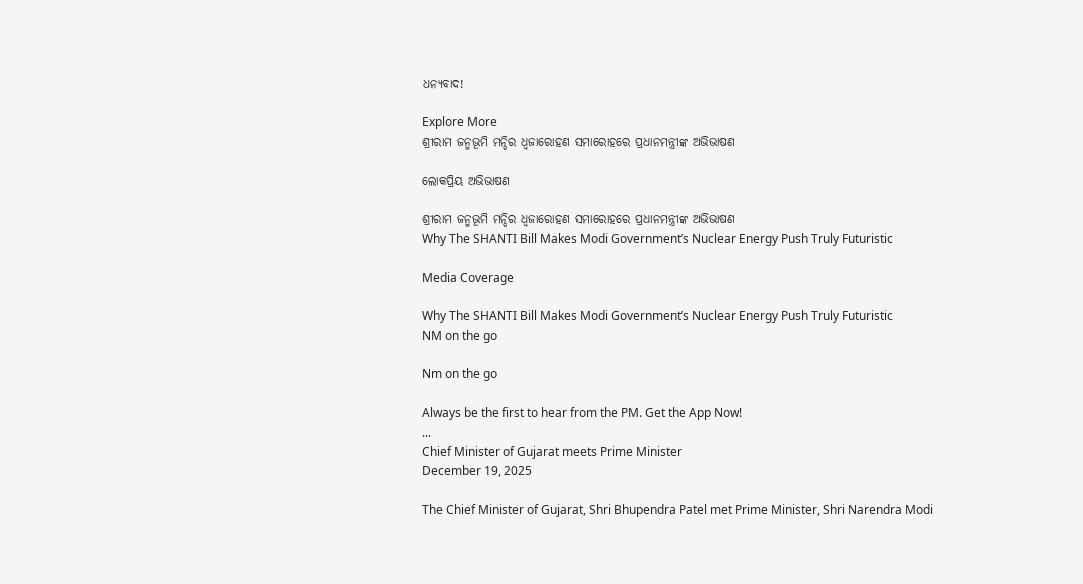ଧନ୍ୟବାଦ!

Explore More
ଶ୍ରୀରାମ ଜନ୍ମଭୂମି ମନ୍ଦିର ଧ୍ଵଜାରୋହଣ ସମାରୋହରେ ପ୍ରଧାନମନ୍ତ୍ରୀଙ୍କ ଅଭିଭାଷଣ

ଲୋକପ୍ରିୟ ଅଭିଭାଷଣ

ଶ୍ରୀରାମ ଜନ୍ମଭୂମି ମନ୍ଦିର ଧ୍ଵଜାରୋହଣ ସମାରୋହରେ ପ୍ରଧାନମନ୍ତ୍ରୀଙ୍କ ଅଭିଭାଷଣ
Why The SHANTI Bill Makes Modi Government’s Nuclear Energy Push Truly Futuristic

Media Coverage

Why The SHANTI Bill Makes Modi Government’s Nuclear Energy Push Truly Futuristic
NM on the go

Nm on the go

Always be the first to hear from the PM. Get the App Now!
...
Chief Minister of Gujarat meets Prime Minister
December 19, 2025

The Chief Minister of Gujarat, Shri Bhupendra Patel met Prime Minister, Shri Narendra Modi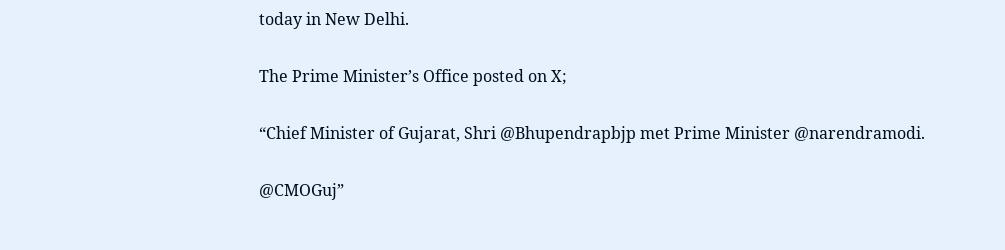today in New Delhi.

The Prime Minister’s Office posted on X;

“Chief Minister of Gujarat, Shri @Bhupendrapbjp met Prime Minister @narendramodi.

@CMOGuj”